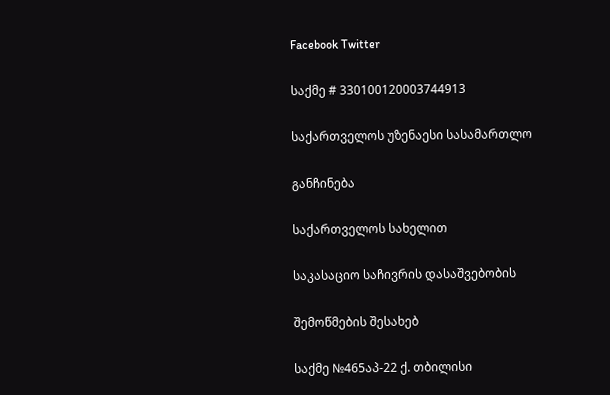Facebook Twitter

საქმე # 330100120003744913

საქართველოს უზენაესი სასამართლო

განჩინება

საქართველოს სახელით

საკასაციო საჩივრის დასაშვებობის

შემოწმების შესახებ

საქმე №465აპ-22 ქ. თბილისი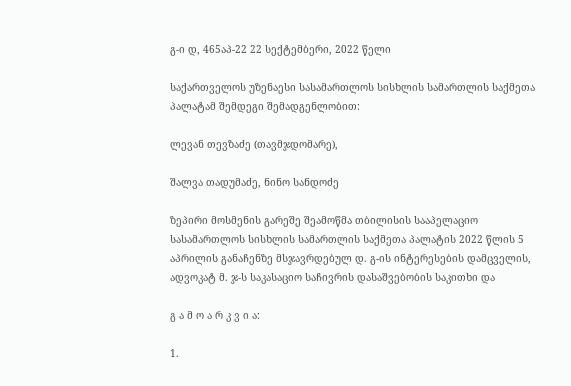გ-ი დ, 465აპ-22 22 სექტემბერი, 2022 წელი

საქართველოს უზენაესი სასამართლოს სისხლის სამართლის საქმეთა პალატამ შემდეგი შემადგენლობით:

ლევან თევზაძე (თავმჯდომარე),

შალვა თადუმაძე, ნინო სანდოძე

ზეპირი მოსმენის გარეშე შეამოწმა თბილისის სააპელაციო სასამართლოს სისხლის სამართლის საქმეთა პალატის 2022 წლის 5 აპრილის განაჩენზე მსჯავრდებულ დ. გ-ის ინტერესების დამცველის, ადვოკატ მ. ჯ-ს საკასაციო საჩივრის დასაშვებობის საკითხი და

გ ა მ ო ა რ კ ვ ი ა:

1.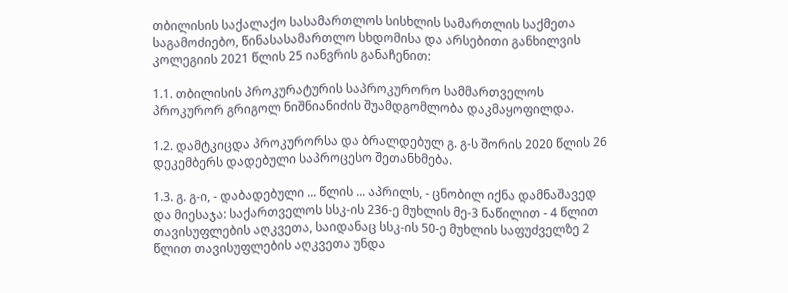თბილისის საქალაქო სასამართლოს სისხლის სამართლის საქმეთა საგამოძიებო, წინასასამართლო სხდომისა და არსებითი განხილვის კოლეგიის 2021 წლის 25 იანვრის განაჩენით:

1.1. თბილისის პროკურატურის საპროკურორო სამმართველოს პროკურორ გრიგოლ ნიშნიანიძის შუამდგომლობა დაკმაყოფილდა.

1.2. დამტკიცდა პროკურორსა და ბრალდებულ გ. გ-ს შორის 2020 წლის 26 დეკემბერს დადებული საპროცესო შეთანხმება.

1.3. გ. გ-ი, - დაბადებული ... წლის ... აპრილს, - ცნობილ იქნა დამნაშავედ და მიესაჯა: საქართველოს სსკ-ის 236-ე მუხლის მე-3 ნაწილით - 4 წლით თავისუფლების აღკვეთა, საიდანაც სსკ-ის 50-ე მუხლის საფუძველზე 2 წლით თავისუფლების აღკვეთა უნდა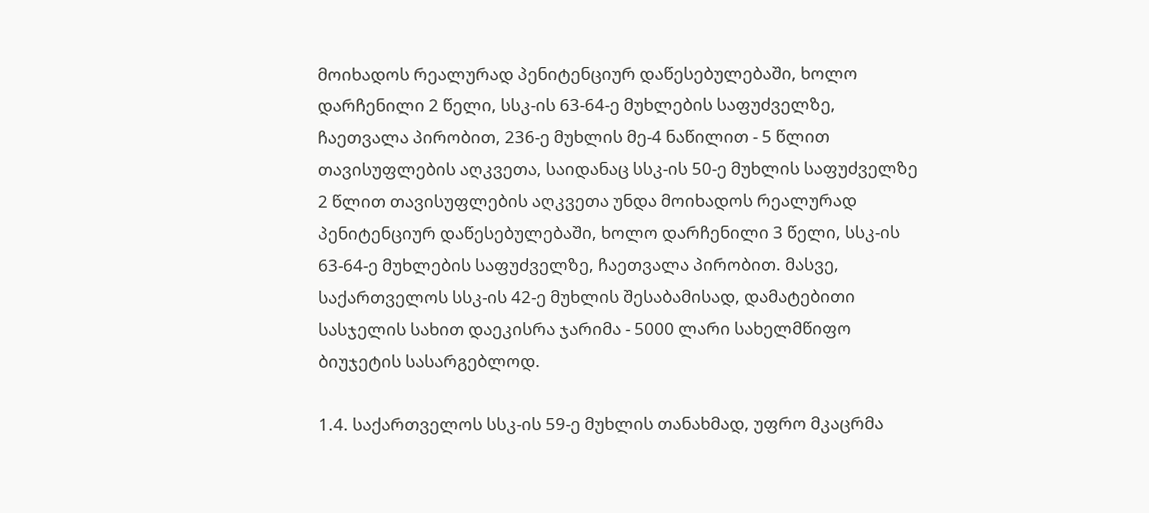მოიხადოს რეალურად პენიტენციურ დაწესებულებაში, ხოლო დარჩენილი 2 წელი, სსკ-ის 63-64-ე მუხლების საფუძველზე, ჩაეთვალა პირობით, 236-ე მუხლის მე-4 ნაწილით - 5 წლით თავისუფლების აღკვეთა, საიდანაც სსკ-ის 50-ე მუხლის საფუძველზე 2 წლით თავისუფლების აღკვეთა უნდა მოიხადოს რეალურად პენიტენციურ დაწესებულებაში, ხოლო დარჩენილი 3 წელი, სსკ-ის 63-64-ე მუხლების საფუძველზე, ჩაეთვალა პირობით. მასვე, საქართველოს სსკ-ის 42-ე მუხლის შესაბამისად, დამატებითი სასჯელის სახით დაეკისრა ჯარიმა - 5000 ლარი სახელმწიფო ბიუჯეტის სასარგებლოდ.

1.4. საქართველოს სსკ-ის 59-ე მუხლის თანახმად, უფრო მკაცრმა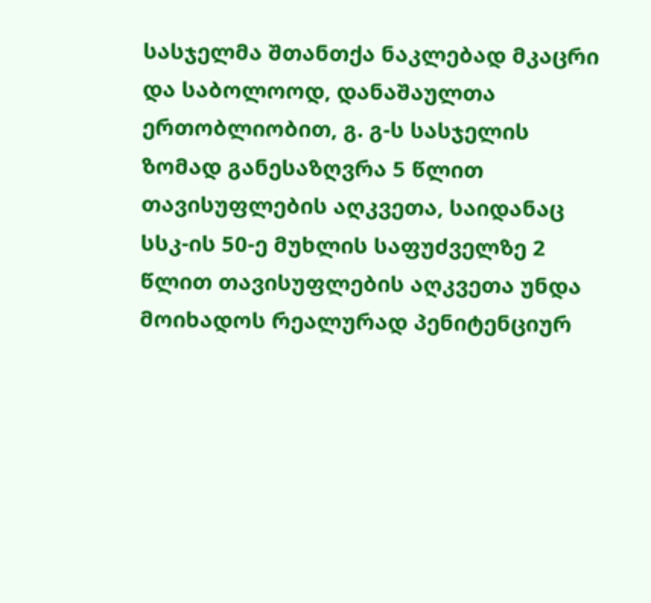სასჯელმა შთანთქა ნაკლებად მკაცრი და საბოლოოდ, დანაშაულთა ერთობლიობით, გ. გ-ს სასჯელის ზომად განესაზღვრა 5 წლით თავისუფლების აღკვეთა, საიდანაც სსკ-ის 50-ე მუხლის საფუძველზე 2 წლით თავისუფლების აღკვეთა უნდა მოიხადოს რეალურად პენიტენციურ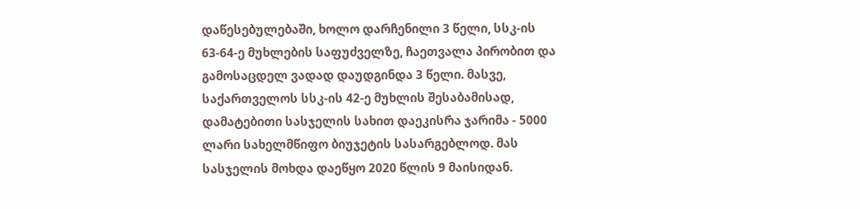დაწესებულებაში, ხოლო დარჩენილი 3 წელი, სსკ-ის 63-64-ე მუხლების საფუძველზე, ჩაეთვალა პირობით და გამოსაცდელ ვადად დაუდგინდა 3 წელი. მასვე, საქართველოს სსკ-ის 42-ე მუხლის შესაბამისად, დამატებითი სასჯელის სახით დაეკისრა ჯარიმა - 5000 ლარი სახელმწიფო ბიუჯეტის სასარგებლოდ. მას სასჯელის მოხდა დაეწყო 2020 წლის 9 მაისიდან.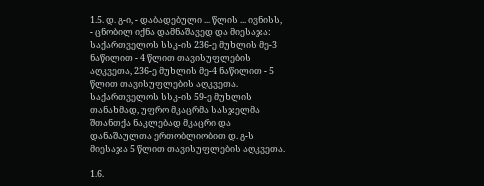1.5. დ. გ-ი, - დაბადებული ... წლის ... ივნისს, - ცნობილ იქნა დამნაშავედ და მიესაჯა: საქართველოს სსკ-ის 236-ე მუხლის მე-3 ნაწილით - 4 წლით თავისუფლების აღკვეთა, 236-ე მუხლის მე-4 ნაწილით - 5 წლით თავისუფლების აღკვეთა. საქართველოს სსკ-ის 59-ე მუხლის თანახმად, უფრო მკაცრმა სასჯელმა შთანთქა ნაკლებად მკაცრი და დანაშაულთა ერთობლიობით დ. გ-ს მიესაჯა 5 წლით თავისუფლების აღკვეთა.

1.6.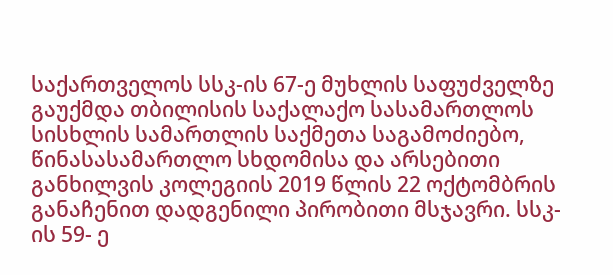საქართველოს სსკ-ის 67-ე მუხლის საფუძველზე გაუქმდა თბილისის საქალაქო სასამართლოს სისხლის სამართლის საქმეთა საგამოძიებო, წინასასამართლო სხდომისა და არსებითი განხილვის კოლეგიის 2019 წლის 22 ოქტომბრის განაჩენით დადგენილი პირობითი მსჯავრი. სსკ-ის 59- ე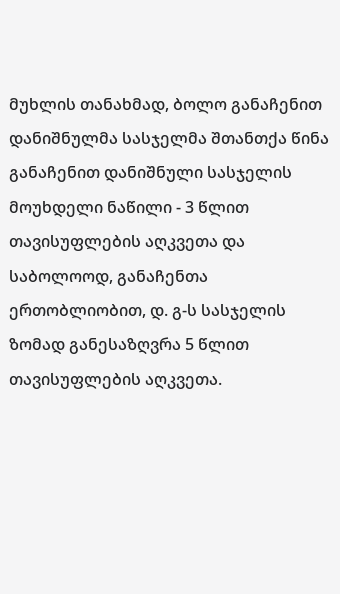მუხლის თანახმად, ბოლო განაჩენით დანიშნულმა სასჯელმა შთანთქა წინა განაჩენით დანიშნული სასჯელის მოუხდელი ნაწილი - 3 წლით თავისუფლების აღკვეთა და საბოლოოდ, განაჩენთა ერთობლიობით, დ. გ-ს სასჯელის ზომად განესაზღვრა 5 წლით თავისუფლების აღკვეთა.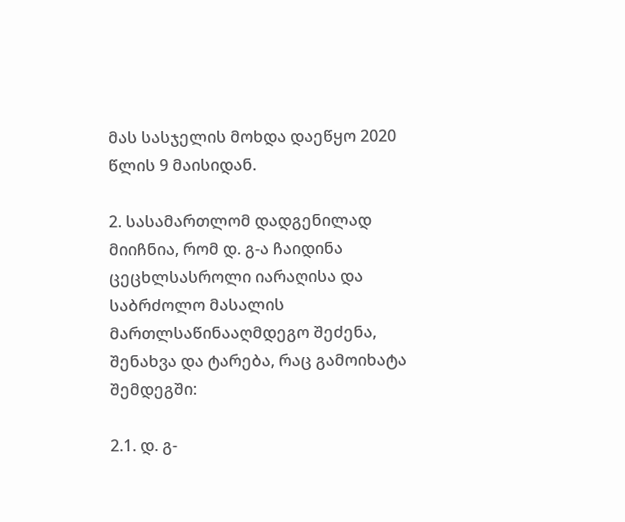მას სასჯელის მოხდა დაეწყო 2020 წლის 9 მაისიდან.

2. სასამართლომ დადგენილად მიიჩნია, რომ დ. გ-ა ჩაიდინა ცეცხლსასროლი იარაღისა და საბრძოლო მასალის მართლსაწინააღმდეგო შეძენა, შენახვა და ტარება, რაც გამოიხატა შემდეგში:

2.1. დ. გ-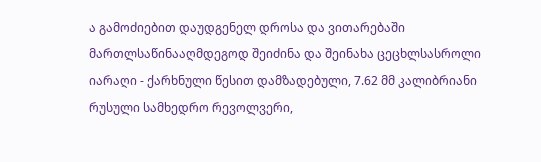ა გამოძიებით დაუდგენელ დროსა და ვითარებაში მართლსაწინააღმდეგოდ შეიძინა და შეინახა ცეცხლსასროლი იარაღი - ქარხნული წესით დამზადებული, 7.62 მმ კალიბრიანი რუსული სამხედრო რევოლვერი,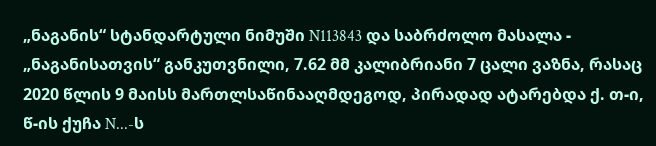„ნაგანის“ სტანდარტული ნიმუში N113843 და საბრძოლო მასალა - „ნაგანისათვის“ განკუთვნილი, 7.62 მმ კალიბრიანი 7 ცალი ვაზნა, რასაც 2020 წლის 9 მაისს მართლსაწინააღმდეგოდ, პირადად ატარებდა ქ. თ-ი, წ-ის ქუჩა N...-ს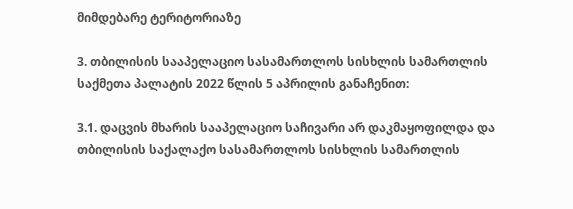მიმდებარე ტერიტორიაზე

3. თბილისის სააპელაციო სასამართლოს სისხლის სამართლის საქმეთა პალატის 2022 წლის 5 აპრილის განაჩენით:

3.1. დაცვის მხარის სააპელაციო საჩივარი არ დაკმაყოფილდა და თბილისის საქალაქო სასამართლოს სისხლის სამართლის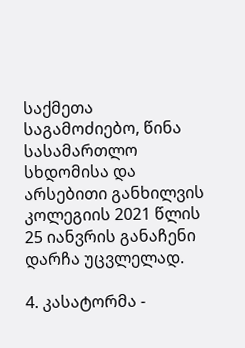საქმეთა საგამოძიებო, წინა სასამართლო სხდომისა და არსებითი განხილვის კოლეგიის 2021 წლის 25 იანვრის განაჩენი დარჩა უცვლელად.

4. კასატორმა -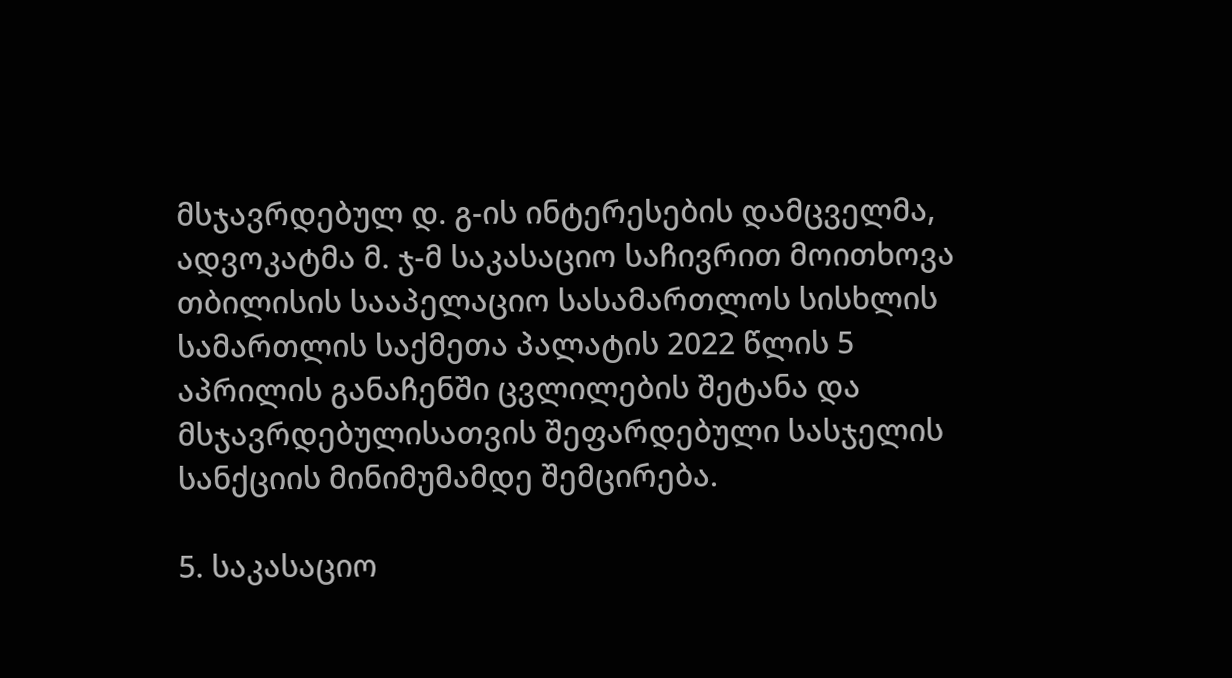მსჯავრდებულ დ. გ-ის ინტერესების დამცველმა, ადვოკატმა მ. ჯ-მ საკასაციო საჩივრით მოითხოვა თბილისის სააპელაციო სასამართლოს სისხლის სამართლის საქმეთა პალატის 2022 წლის 5 აპრილის განაჩენში ცვლილების შეტანა და მსჯავრდებულისათვის შეფარდებული სასჯელის სანქციის მინიმუმამდე შემცირება.

5. საკასაციო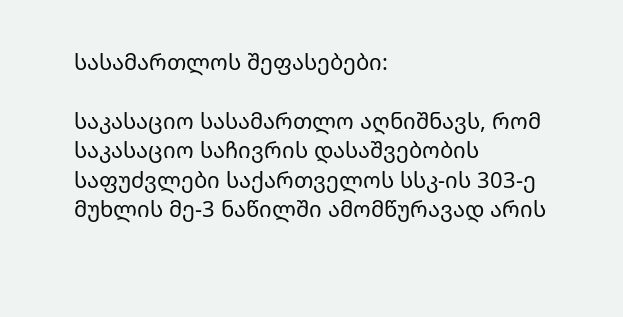სასამართლოს შეფასებები:

საკასაციო სასამართლო აღნიშნავს, რომ საკასაციო საჩივრის დასაშვებობის საფუძვლები საქართველოს სსკ-ის 303-ე მუხლის მე-3 ნაწილში ამომწურავად არის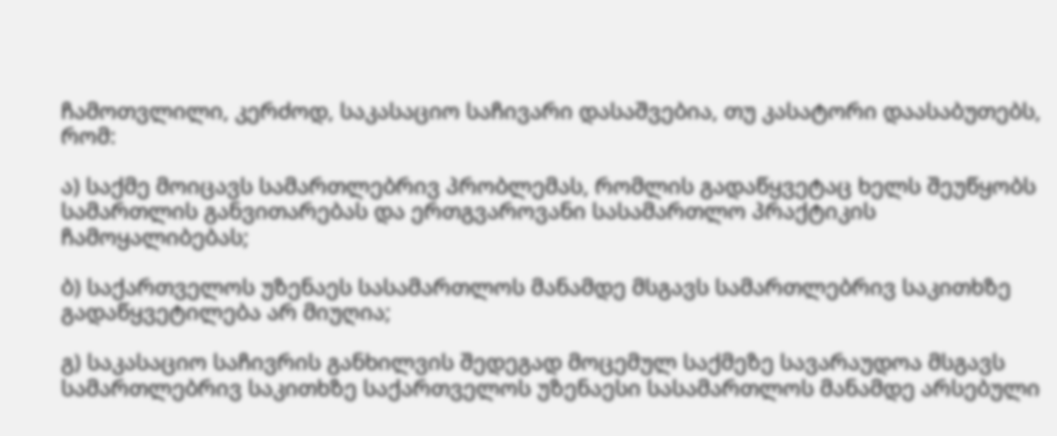ჩამოთვლილი, კერძოდ, საკასაციო საჩივარი დასაშვებია, თუ კასატორი დაასაბუთებს, რომ:

ა) საქმე მოიცავს სამართლებრივ პრობლემას, რომლის გადაწყვეტაც ხელს შეუწყობს სამართლის განვითარებას და ერთგვაროვანი სასამართლო პრაქტიკის ჩამოყალიბებას;

ბ) საქართველოს უზენაეს სასამართლოს მანამდე მსგავს სამართლებრივ საკითხზე გადაწყვეტილება არ მიუღია;

გ) საკასაციო საჩივრის განხილვის შედეგად მოცემულ საქმეზე სავარაუდოა მსგავს სამართლებრივ საკითხზე საქართველოს უზენაესი სასამართლოს მანამდე არსებული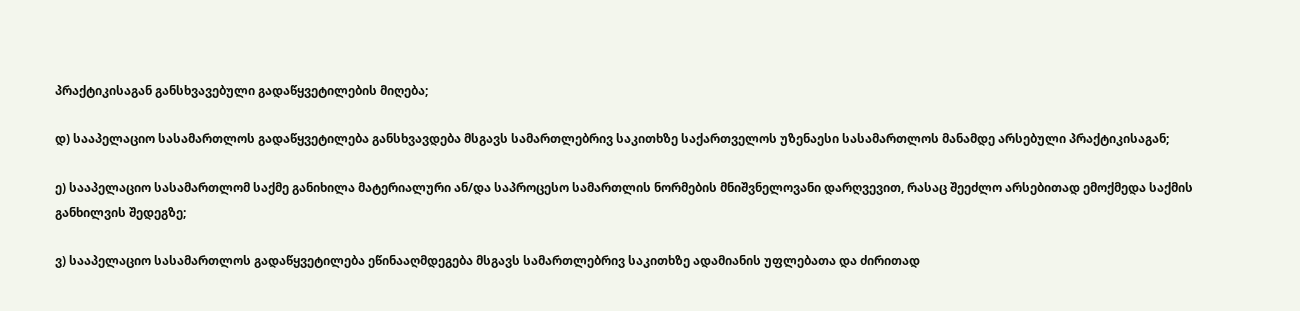პრაქტიკისაგან განსხვავებული გადაწყვეტილების მიღება;

დ) სააპელაციო სასამართლოს გადაწყვეტილება განსხვავდება მსგავს სამართლებრივ საკითხზე საქართველოს უზენაესი სასამართლოს მანამდე არსებული პრაქტიკისაგან;

ე) სააპელაციო სასამართლომ საქმე განიხილა მატერიალური ან/და საპროცესო სამართლის ნორმების მნიშვნელოვანი დარღვევით, რასაც შეეძლო არსებითად ემოქმედა საქმის განხილვის შედეგზე;

ვ) სააპელაციო სასამართლოს გადაწყვეტილება ეწინააღმდეგება მსგავს სამართლებრივ საკითხზე ადამიანის უფლებათა და ძირითად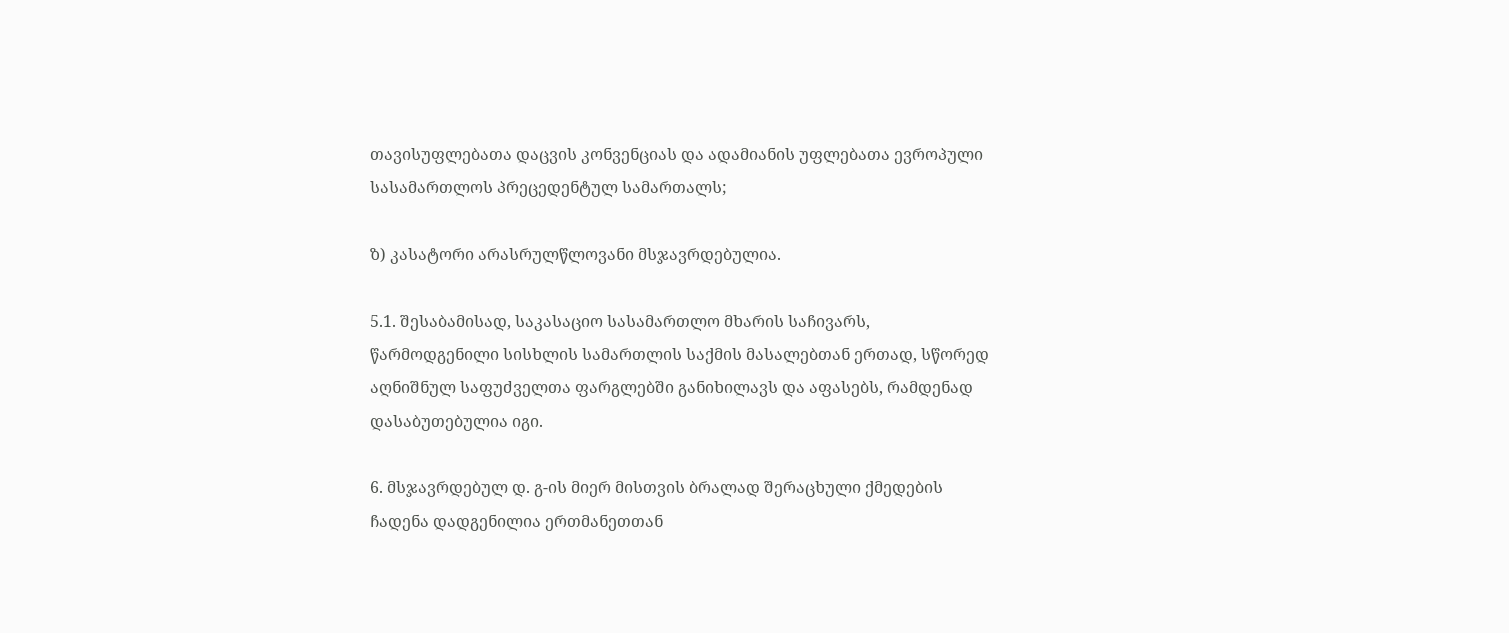თავისუფლებათა დაცვის კონვენციას და ადამიანის უფლებათა ევროპული სასამართლოს პრეცედენტულ სამართალს;

ზ) კასატორი არასრულწლოვანი მსჯავრდებულია.

5.1. შესაბამისად, საკასაციო სასამართლო მხარის საჩივარს, წარმოდგენილი სისხლის სამართლის საქმის მასალებთან ერთად, სწორედ აღნიშნულ საფუძველთა ფარგლებში განიხილავს და აფასებს, რამდენად დასაბუთებულია იგი.

6. მსჯავრდებულ დ. გ-ის მიერ მისთვის ბრალად შერაცხული ქმედების ჩადენა დადგენილია ერთმანეთთან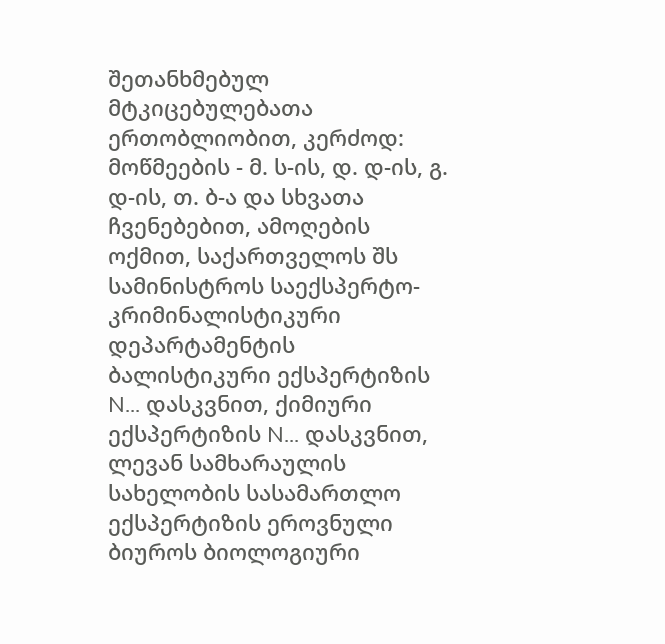შეთანხმებულ მტკიცებულებათა ერთობლიობით, კერძოდ: მოწმეების - მ. ს-ის, დ. დ-ის, გ. დ-ის, თ. ბ-ა და სხვათა ჩვენებებით, ამოღების ოქმით, საქართველოს შს სამინისტროს საექსპერტო-კრიმინალისტიკური დეპარტამენტის ბალისტიკური ექსპერტიზის N... დასკვნით, ქიმიური ექსპერტიზის N... დასკვნით, ლევან სამხარაულის სახელობის სასამართლო ექსპერტიზის ეროვნული ბიუროს ბიოლოგიური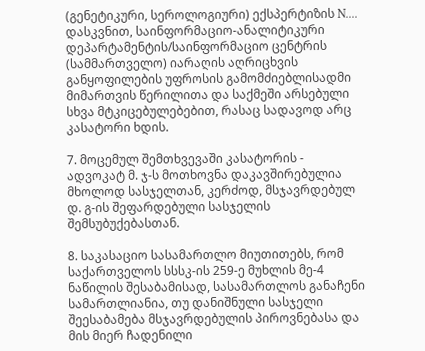(გენეტიკური, სეროლოგიური) ექსპერტიზის N.... დასკვნით, საინფორმაციო-ანალიტიკური დეპარტამენტის/საინფორმაციო ცენტრის (სამმართველო) იარაღის აღრიცხვის განყოფილების უფროსის გამომძიებლისადმი მიმართვის წერილითა და საქმეში არსებული სხვა მტკიცებულებებით, რასაც სადავოდ არც კასატორი ხდის.

7. მოცემულ შემთხვევაში კასატორის - ადვოკატ მ. ჯ-ს მოთხოვნა დაკავშირებულია მხოლოდ სასჯელთან, კერძოდ, მსჯავრდებულ დ. გ-ის შეფარდებული სასჯელის შემსუბუქებასთან.

8. საკასაციო სასამართლო მიუთითებს, რომ საქართველოს სსსკ-ის 259-ე მუხლის მე-4 ნაწილის შესაბამისად, სასამართლოს განაჩენი სამართლიანია, თუ დანიშნული სასჯელი შეესაბამება მსჯავრდებულის პიროვნებასა და მის მიერ ჩადენილი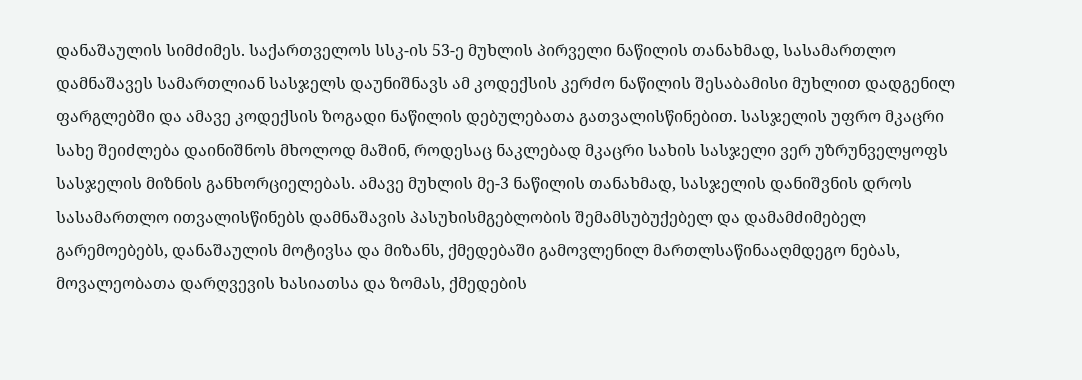დანაშაულის სიმძიმეს. საქართველოს სსკ-ის 53-ე მუხლის პირველი ნაწილის თანახმად, სასამართლო დამნაშავეს სამართლიან სასჯელს დაუნიშნავს ამ კოდექსის კერძო ნაწილის შესაბამისი მუხლით დადგენილ ფარგლებში და ამავე კოდექსის ზოგადი ნაწილის დებულებათა გათვალისწინებით. სასჯელის უფრო მკაცრი სახე შეიძლება დაინიშნოს მხოლოდ მაშინ, როდესაც ნაკლებად მკაცრი სახის სასჯელი ვერ უზრუნველყოფს სასჯელის მიზნის განხორციელებას. ამავე მუხლის მე-3 ნაწილის თანახმად, სასჯელის დანიშვნის დროს სასამართლო ითვალისწინებს დამნაშავის პასუხისმგებლობის შემამსუბუქებელ და დამამძიმებელ გარემოებებს, დანაშაულის მოტივსა და მიზანს, ქმედებაში გამოვლენილ მართლსაწინააღმდეგო ნებას, მოვალეობათა დარღვევის ხასიათსა და ზომას, ქმედების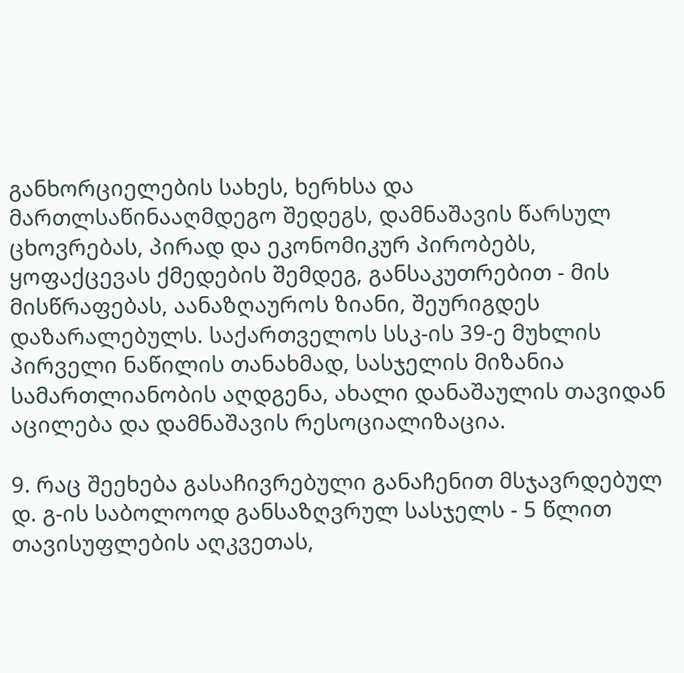განხორციელების სახეს, ხერხსა და მართლსაწინააღმდეგო შედეგს, დამნაშავის წარსულ ცხოვრებას, პირად და ეკონომიკურ პირობებს, ყოფაქცევას ქმედების შემდეგ, განსაკუთრებით - მის მისწრაფებას, აანაზღაუროს ზიანი, შეურიგდეს დაზარალებულს. საქართველოს სსკ-ის 39-ე მუხლის პირველი ნაწილის თანახმად, სასჯელის მიზანია სამართლიანობის აღდგენა, ახალი დანაშაულის თავიდან აცილება და დამნაშავის რესოციალიზაცია.

9. რაც შეეხება გასაჩივრებული განაჩენით მსჯავრდებულ დ. გ-ის საბოლოოდ განსაზღვრულ სასჯელს - 5 წლით თავისუფლების აღკვეთას,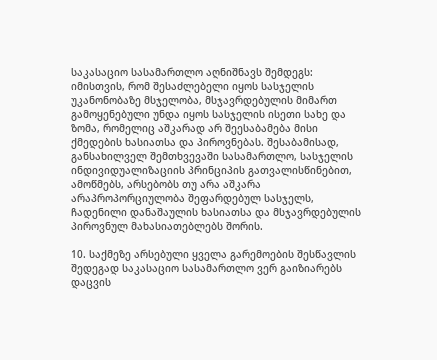საკასაციო სასამართლო აღნიშნავს შემდეგს: იმისთვის, რომ შესაძლებელი იყოს სასჯელის უკანონობაზე მსჯელობა, მსჯავრდებულის მიმართ გამოყენებული უნდა იყოს სასჯელის ისეთი სახე და ზომა, რომელიც აშკარად არ შეესაბამება მისი ქმედების ხასიათსა და პიროვნებას. შესაბამისად, განსახილველ შემთხვევაში სასამართლო, სასჯელის ინდივიდუალიზაციის პრინციპის გათვალისწინებით, ამოწმებს, არსებობს თუ არა აშკარა არაპროპორციულობა შეფარდებულ სასჯელს, ჩადენილი დანაშაულის ხასიათსა და მსჯავრდებულის პიროვნულ მახასიათებლებს შორის.

10. საქმეზე არსებული ყველა გარემოების შესწავლის შედეგად საკასაციო სასამართლო ვერ გაიზიარებს დაცვის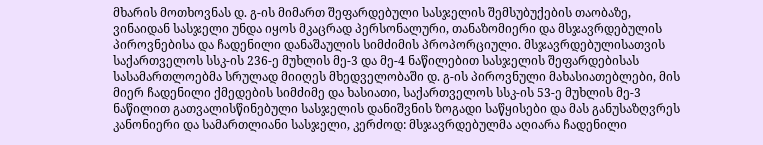მხარის მოთხოვნას დ. გ-ის მიმართ შეფარდებული სასჯელის შემსუბუქების თაობაზე, ვინაიდან სასჯელი უნდა იყოს მკაცრად პერსონალური, თანაზომიერი და მსჯავრდებულის პიროვნებისა და ჩადენილი დანაშაულის სიმძიმის პროპორციული. მსჯავრდებულისათვის საქართველოს სსკ-ის 236-ე მუხლის მე-3 და მე-4 ნაწილებით სასჯელის შეფარდებისას სასამართლოებმა სრულად მიიღეს მხედველობაში დ. გ-ის პიროვნული მახასიათებლები, მის მიერ ჩადენილი ქმედების სიმძიმე და ხასიათი, საქართველოს სსკ-ის 53-ე მუხლის მე-3 ნაწილით გათვალისწინებული სასჯელის დანიშვნის ზოგადი საწყისები და მას განუსაზღვრეს კანონიერი და სამართლიანი სასჯელი, კერძოდ: მსჯავრდებულმა აღიარა ჩადენილი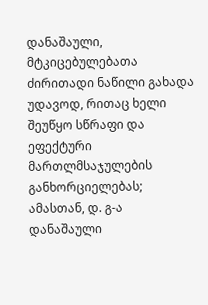დანაშაული, მტკიცებულებათა ძირითადი ნაწილი გახადა უდავოდ, რითაც ხელი შეუწყო სწრაფი და ეფექტური მართლმსაჯულების განხორციელებას; ამასთან, დ. გ-ა დანაშაული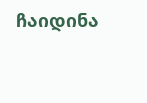ჩაიდინა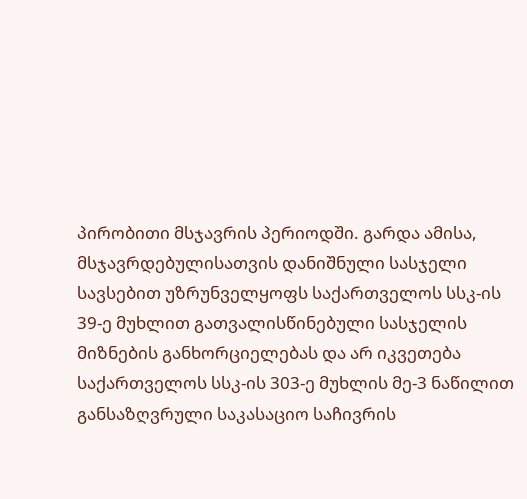პირობითი მსჯავრის პერიოდში. გარდა ამისა, მსჯავრდებულისათვის დანიშნული სასჯელი სავსებით უზრუნველყოფს საქართველოს სსკ-ის 39-ე მუხლით გათვალისწინებული სასჯელის მიზნების განხორციელებას და არ იკვეთება საქართველოს სსკ-ის 303-ე მუხლის მე-3 ნაწილით განსაზღვრული საკასაციო საჩივრის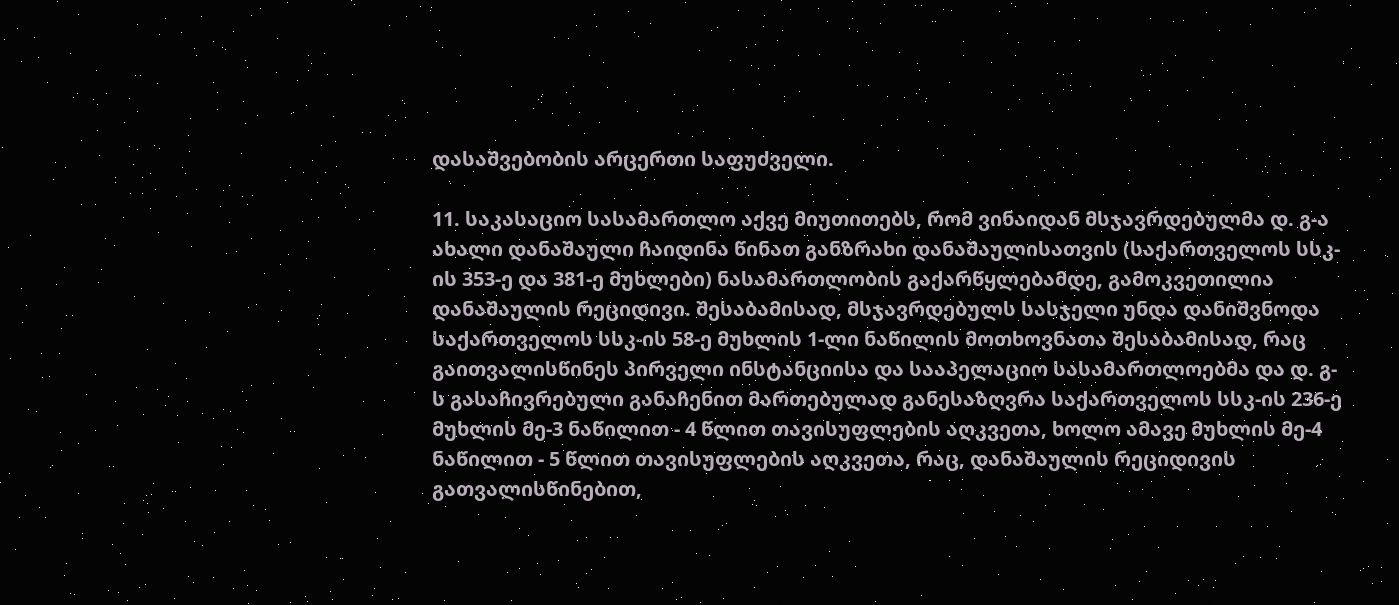დასაშვებობის არცერთი საფუძველი.

11. საკასაციო სასამართლო აქვე მიუთითებს, რომ ვინაიდან მსჯავრდებულმა დ. გ-ა ახალი დანაშაული ჩაიდინა წინათ განზრახი დანაშაულისათვის (საქართველოს სსკ-ის 353-ე და 381-ე მუხლები) ნასამართლობის გაქარწყლებამდე, გამოკვეთილია დანაშაულის რეციდივი. შესაბამისად, მსჯავრდებულს სასჯელი უნდა დანიშვნოდა საქართველოს სსკ-ის 58-ე მუხლის 1-ლი ნაწილის მოთხოვნათა შესაბამისად, რაც გაითვალისწინეს პირველი ინსტანციისა და სააპელაციო სასამართლოებმა და დ. გ-ს გასაჩივრებული განაჩენით მართებულად განესაზღვრა საქართველოს სსკ-ის 236-ე მუხლის მე-3 ნაწილით - 4 წლით თავისუფლების აღკვეთა, ხოლო ამავე მუხლის მე-4 ნაწილით - 5 წლით თავისუფლების აღკვეთა, რაც, დანაშაულის რეციდივის გათვალისწინებით,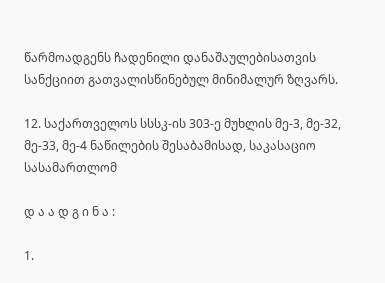წარმოადგენს ჩადენილი დანაშაულებისათვის სანქციით გათვალისწინებულ მინიმალურ ზღვარს.

12. საქართველოს სსსკ-ის 303-ე მუხლის მე-3, მე-32, მე-33, მე-4 ნაწილების შესაბამისად, საკასაციო სასამართლომ

დ ა ა დ გ ი ნ ა :

1.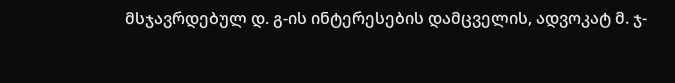მსჯავრდებულ დ. გ-ის ინტერესების დამცველის, ადვოკატ მ. ჯ-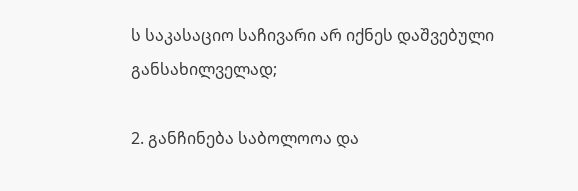ს საკასაციო საჩივარი არ იქნეს დაშვებული განსახილველად;

2. განჩინება საბოლოოა და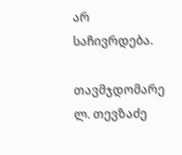არ საჩივრდება.

თავმჯდომარე ლ. თევზაძე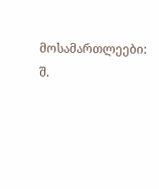მოსამართლეები: შ.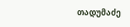თადუმაძე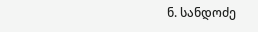ნ. სანდოძე